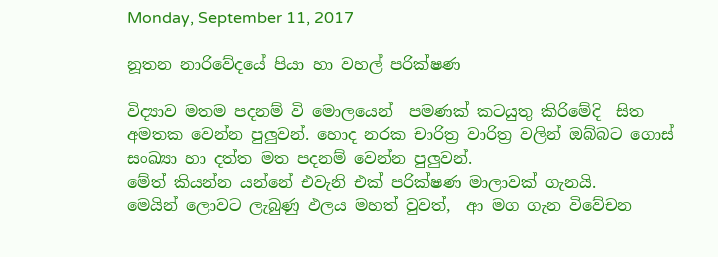Monday, September 11, 2017

නූතන නාරිවේදයේ පියා හා වහල් පරික්ෂණ

විද්‍යාව මතම පදනම් වි මොලයෙන්  පමණක් කටයුතු කිරිමේදි  සිත අමතක වෙන්න පුලුවන්. හොද නරක චාරිත්‍ර වාරිත්‍ර වලින් ඔබ්බට ගොස් සංඛ්‍යා හා දත්ත මත පදනම් වෙන්න පුලුවන්.
මේත් කියන්න යන්නේ එවැනි එක් පරික්ෂණ මාලාවක් ගැනයි.
මෙයින් ලොවට ලැබුණු ඵලය මහත් වුවත්,  ආ මග ගැන විවේචන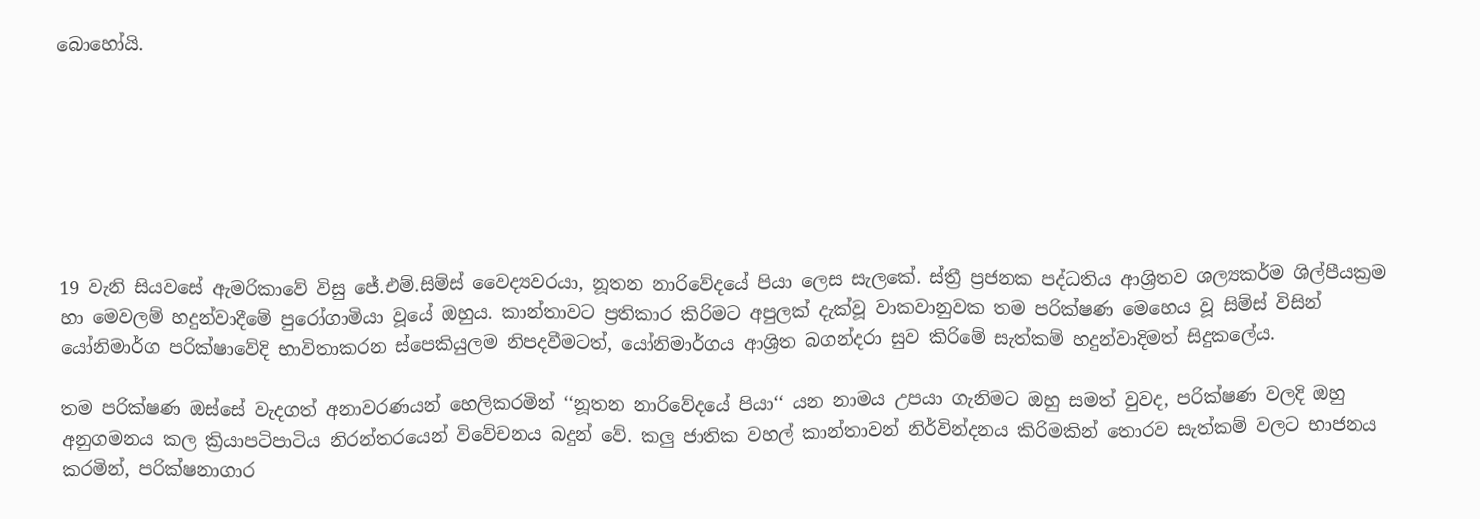බොහෝයි.







19 වැනි සියවසේ ඇමරිකාවේ විසු ජේ.එම්.සිම්ස් වෛද්‍යවරයා, නූතන නාරිවේදයේ පියා ලෙස සැලකේ. ස්ත්‍රී ප්‍රජනක පද්ධතිය ආශ්‍රිතව ශල්‍යකර්ම ශිල්පීයක්‍රම හා මෙවලම් හදුන්වාදීමේ පුරෝගාමියා වූයේ ඔහුය. කාන්තාවට ප්‍රතිකාර කිරිමට අපුලක් දැක්වූ වාකවානුවක තම පරික්ෂණ මෙහෙය වූ සිම්ස් විසින් යෝනිමාර්ග පරික්ෂාවේදි භාවිතාකරන ස්පෙකියුලම නිපදවීමටත්, යෝනිමාර්ගය ආශ්‍රිත බගන්දරා සුව කිරිමේ සැත්කම් හදුන්වාදිමත් සිදුකලේය.

තම පරික්ෂණ ඔස්සේ වැදගත් අනාවරණයන් හෙලිකරමින් ‘‘නූතන නාරිවේදයේ පියා‘‘ යන නාමය උපයා ගැනිමට ඔහු සමත් වුවද, පරික්ෂණ වලදි ඔහු අනුගමනය කල ක්‍රියාපටිපාටිය නිරන්තරයෙන් විවේචනය බදුන් වේ. කලු ජාතික වහල් කාන්තාවන් නිර්වින්දනය කිරිමකින් තොරව සැත්කම් වලට භාජනය කරමින්, පරික්ෂනාගාර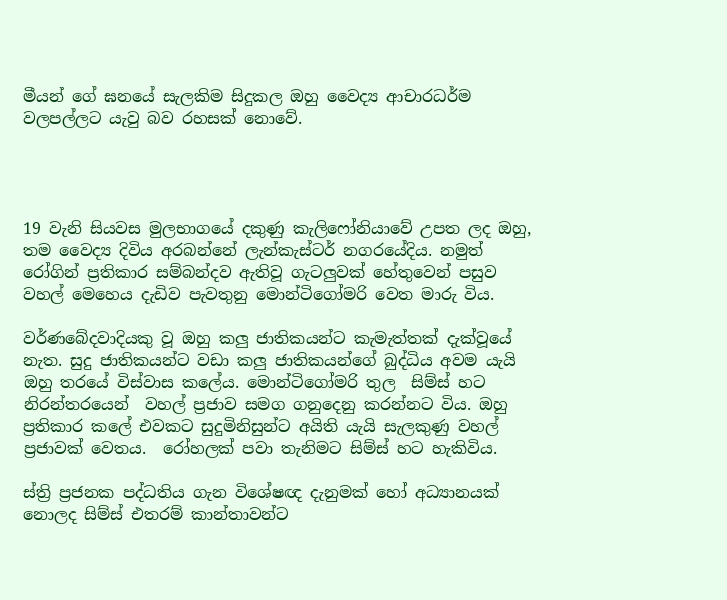මීයන් ගේ ඝනයේ සැලකිම සිදුකල ඔහු වෛද්‍ය ආචාරධර්ම වලපල්ලට යැවු බව රහසක් නොවේ.




19 වැනි සියවස මුලභාගයේ දකුණු කැලිෆෝනියාවේ උපත ලද ඔහු, තම වෛද්‍ය දිවිය අරබන්නේ ලැන්කැස්ටර් නගරයේදිය. නමුත් රෝගින් ප්‍රතිකාර සම්බන්දව ඇතිවූ ගැටලුවක් හේතුවෙන් පසුව  වහල් මෙහෙය දැඩිව පැවතුනු මොන්ටිගෝමරි වෙත මාරු විය.

වර්ණබේදවාදියකු වූ ඔහු කලු ජාතිකයන්ට කැමැත්තක් දැක්වූයේ නැත. සුදු ජාතිකයන්ට වඩා කලු ජාතිකයන්ගේ බුද්ධිය අවම යැයි ඔහු තරයේ විස්වාස කලේය. මොන්ටිගෝමරි තුල  සිම්ස් හට නිරන්තරයෙන්  වහල් ප්‍රජාව සමග ගනුදෙනු කරන්නට විය. ඔහු ප්‍රතිකාර කලේ එවකට සුදුමිනිසුන්ට අයිති යැයි සැලකුණු වහල් ප්‍රජාවක් වෙතය.  රෝහලක් පවා තැනිමට සිම්ස් හට හැකිවිය.

ස්ත්‍රි ප්‍රජනක පද්ධතිය ගැන විශේෂඥ දැනුමක් හෝ අධ්‍යානයක් නොලද සිම්ස් එතරම් කාන්තාවන්ට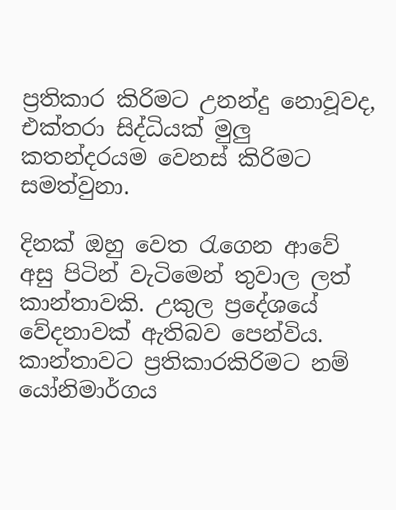ප්‍රතිකාර කිරිමට උනන්දු නොවූවද, එක්තරා සිද්ධියක් මුලු කතන්දරයම වෙනස් කිරිමට සමත්වුනා.

දිනක් ඔහු වෙත රැගෙන ආවේ අසු පිටින් වැටිමෙන් තුවාල ලත් කාන්තාවකි. උකුල ප්‍රදේශයේ වේදනාවක් ඇතිබව පෙන්විය. කාන්තාවට ප්‍රතිකාරකිරිමට නම් යෝනිමාර්ගය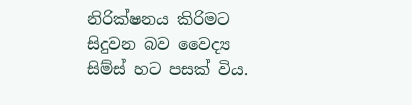නිරික්ෂනය කිරිමට සිදුවන බව වෛද්‍ය සිම්ස් හට පසක් විය.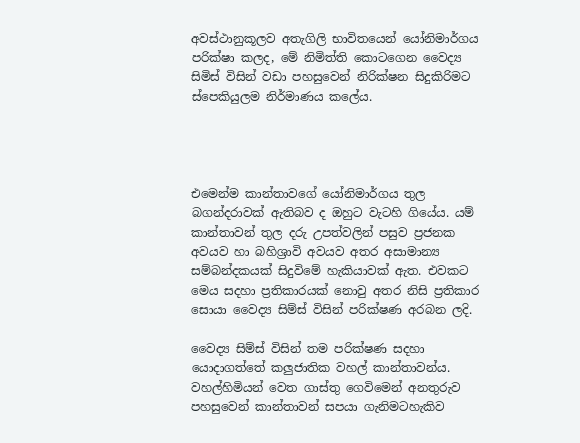අවස්ථානුකූලව අතැගිලි භාවිතයෙන් යෝනිමාර්ගය පරික්ෂා කලද, මේ නිමිත්ති කොටගෙන වෛද්‍ය සිමිස් විසින් වඩා පහසුවෙන් නිරික්ෂන සිදුකිරිමට  ස්පෙකියුලම නිර්මාණය කලේය.




එමෙන්ම කාන්තාවගේ යෝනිමාර්ගය තුල බගන්දරාවක් ඇතිබව ද ඔහුට වැටහි ගියේය. යම් කාන්තාවන් තුල දරු උපත්වලින් පසුව ප්‍රජනක අවයව හා බහිශ්‍රාවි අවයව අතර අසාමාන්‍ය සම්බන්දකයක් සිදුවිමේ හැකියාවක් ඇත. එවකට මෙය සදහා ප්‍රතිකාරයක් නොවු අතර නිසි ප්‍රතිකාර සොයා වෛද්‍ය සිම්ස් විසින් පරික්ෂණ අරබන ලදි.

වෛද්‍ය සිම්ස් විසින් තම පරික්ෂණ සදහා යොදාගත්තේ කලුජාතික වහල් කාන්තාවන්ය. වහල්හිමියන් වෙත ගාස්තු ගෙවිමෙන් අනතුරුව පහසුවෙන් කාන්තාවන් සපයා ගැනිමටහැකිව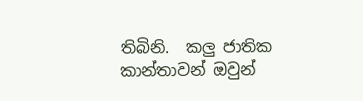තිබිනි.  කලු ජාතික කාන්තාවන් ඔවුන්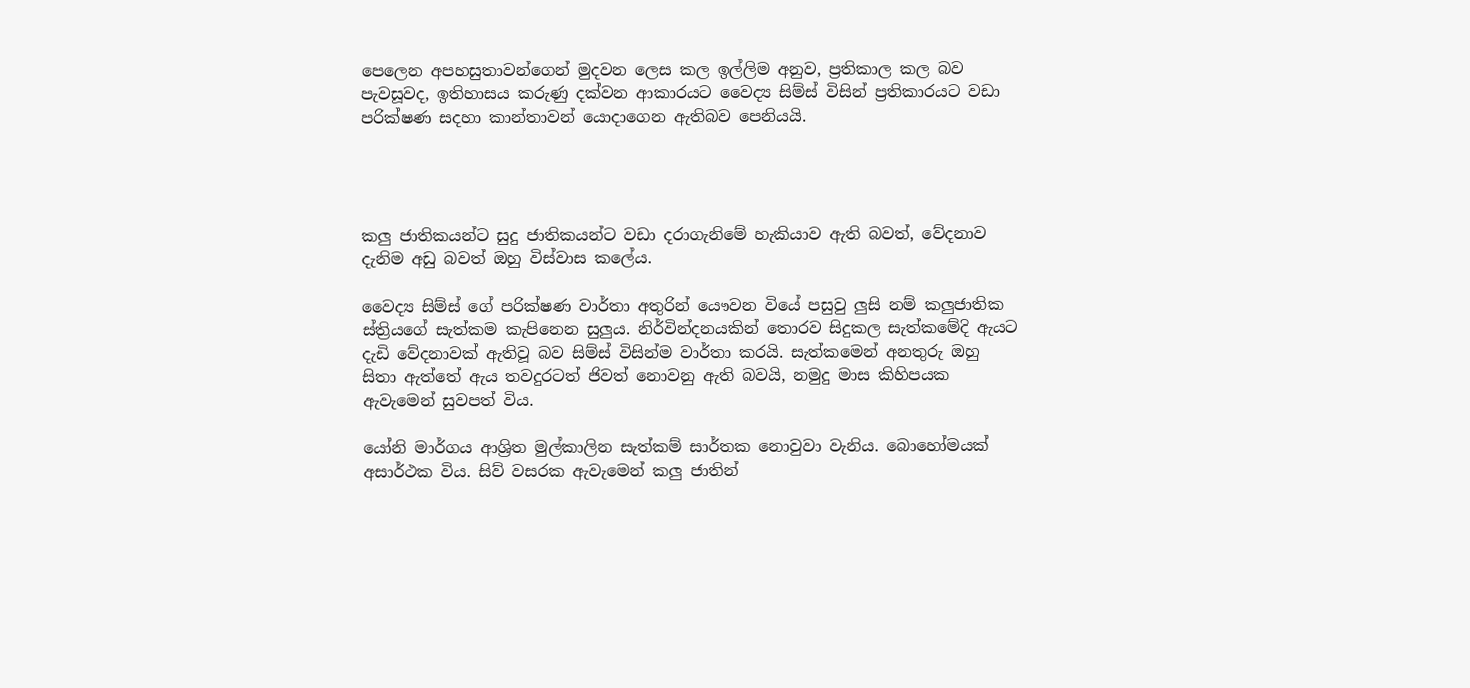පෙලෙන අපහසුතාවන්ගෙන් මුදවන ලෙස කල ඉල්ලිම අනුව, ප්‍රතිකාල කල බව පැවසූවද, ඉතිහාසය කරුණු දක්වන ආකාරයට වෛද්‍ය සිම්ස් විසින් ප්‍රතිකාරයට වඩා පරික්ෂණ සදහා කාන්තාවන් යොදාගෙන ඇතිබව පෙනියයි.




කලු ජාතිකයන්ට සුදු ජාතිකයන්ට වඩා දරාගැනිමේ හැකියාව ඇති බවත්, වේදනාව දැනිම අඩු බවත් ඔහු විස්වාස කලේය.

වෛද්‍ය සිම්ස් ගේ පරික්ෂණ වාර්තා අතුරින් යෞවන වියේ පසුවු ලුසි නම් කලුජාතික ස්ත්‍රියගේ සැත්කම කැපිනෙන සුලුය. නිර්වින්දනයකින් තොරව සිදුකල සැත්කමේදි ඇයට දැඩි වේදනාවක් ඇතිවූ බව සිම්ස් විසින්ම වාර්තා කරයි. සැත්කමෙන් අනතුරු ඔහු සිතා ඇත්තේ ඇය තවදුරටත් ජිවත් නොවනු ඇති බවයි, නමුදු මාස කිහිපයක ඇවැමෙන් සුවපත් විය.

යෝනි මාර්ගය ආශ්‍රිත මුල්කාලින සැත්කම් සාර්තක නොවුවා වැනිය. බොහෝමයක් අසාර්ථක විය. සිව් වසරක ඇවැමෙන් කලු ජාතින්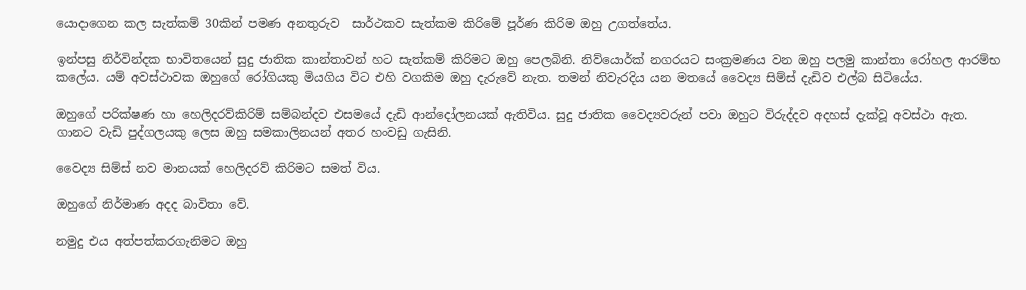යොදාගෙන කල සැත්කම් 30කින් පමණ අනතුරුව  සාර්ථකව සැත්කම කිරිමේ පූර්ණ කිරිම ඔහු උගත්තේය.

ඉන්පසු නිර්වින්දක භාවිතයෙන් සුදු ජාතික කාන්තාවන් හට සැත්කම් කිරිමට ඔහු පෙලබිනි. නිව්යොර්ක් නගරයට සංක්‍රමණය වන ඔහු පලමු කාන්තා රෝහල ආරම්භ කලේය. යම් අවස්ථාවක ඔහුගේ රෝගියකු මියගිය විට එහි වගකිම ඔහු දැරුවේ නැත. තමන් නිවැරදිය යන මතයේ වෛද්‍ය සිම්ස් දැඩිව එල්බ සිටියේය.

ඔහුගේ පරික්ෂණ හා හෙලිදරව්කිරිම් සම්බන්දව එසමයේ දැඩි ආන්දෝලනයක් ඇතිවිය. සුදු ජාතික වෛද්‍යවරුන් පවා ඔහුට විරුද්දව අදහස් දැක්වූ අවස්ථා ඇත. ගානට වැඩි පුද්ගලයකු ලෙස ඔහු සමකාලිනයන් අතර හංවඩු ගැසිනි.

වෛද්‍ය සිම්ස් නව මානයක් හෙලිදරව් කිරිමට සමත් විය.

ඔහුගේ නිර්මාණ අදද බාවිතා වේ.

නමුදු එය අත්පත්කරගැනිමට ඔහු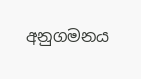අනුගමනය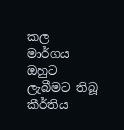කල
මාර්ගය
ඔහුට ලැබීමට තිබූ කීර්තිය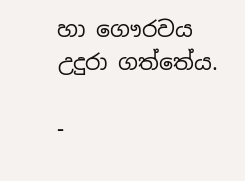හා ගෞරවය උදුරා ගත්තේය.

-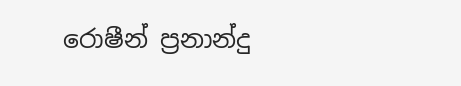රොෂීන් ප්‍රනාන්දු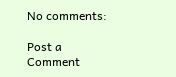No comments:

Post a Comment